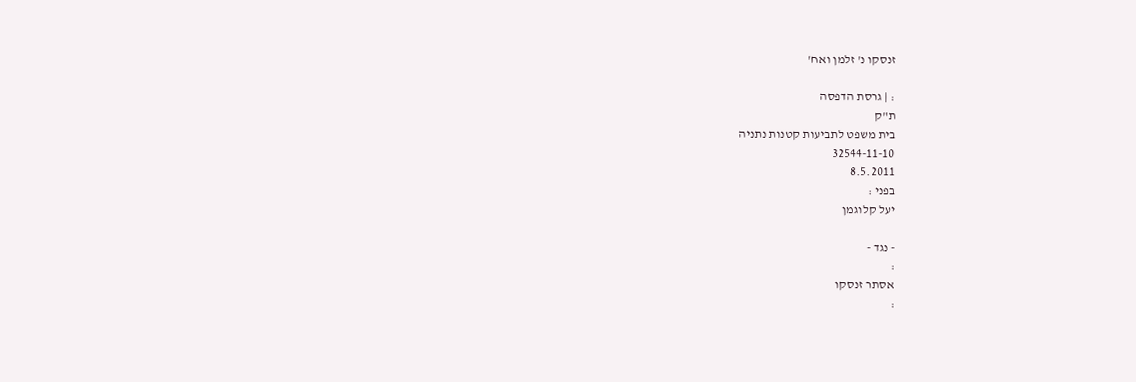זנסקו נ' זלמן ואח'

: | גרסת הדפסה
ת"ק
בית משפט לתביעות קטנות נתניה
32544-11-10
8.5.2011
בפני :
יעל קלוגמן

- נגד -
:
אסתר זנסקו
: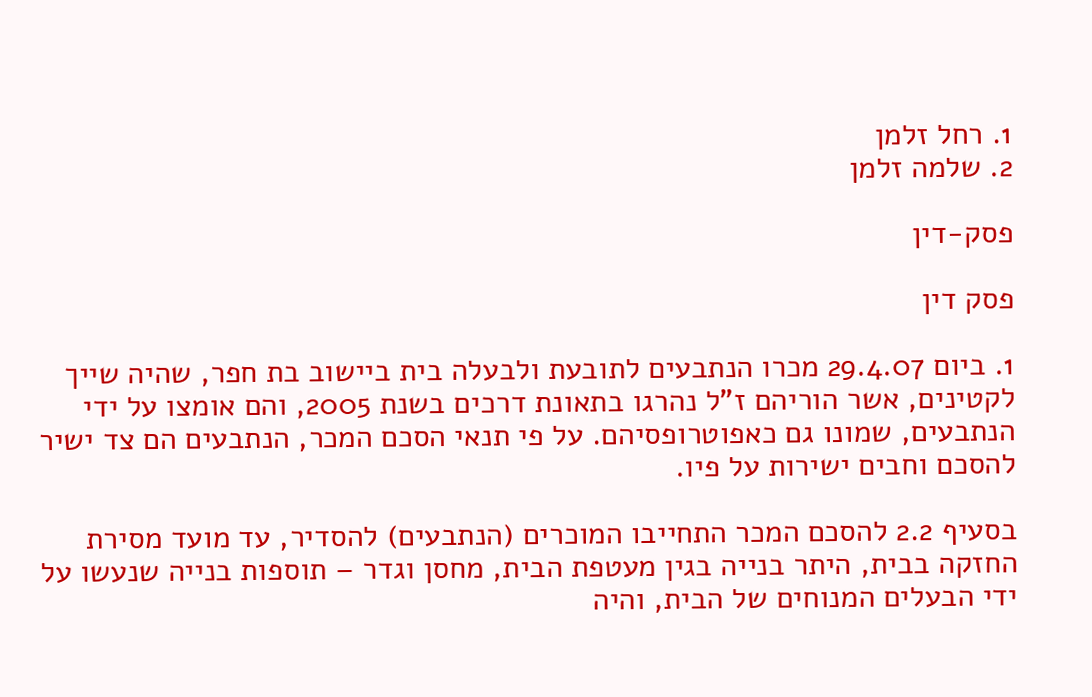1. רחל זלמן
2. שלמה זלמן

פסק-דין

פסק דין

1. ביום 29.4.07 מכרו הנתבעים לתובעת ולבעלה בית ביישוב בת חפר, שהיה שייך לקטינים, אשר הוריהם ז"ל נהרגו בתאונת דרכים בשנת 2005, והם אומצו על ידי הנתבעים, שמונו גם כאפוטרופסיהם. על פי תנאי הסכם המכר, הנתבעים הם צד ישיר להסכם וחבים ישירות על פיו.

בסעיף 2.2 להסכם המכר התחייבו המוכרים (הנתבעים) להסדיר, עד מועד מסירת החזקה בבית, היתר בנייה בגין מעטפת הבית, מחסן וגדר – תוספות בנייה שנעשו על ידי הבעלים המנוחים של הבית, והיה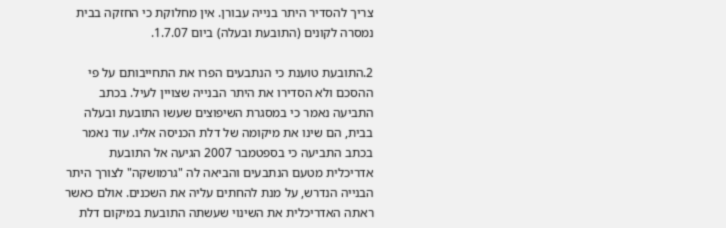צריך להסדיר היתר בנייה עבורן. אין מחלוקת כי החזקה בבית נמסרה לקונים (התובעת ובעלה) ביום 1.7.07.

2.התובעת טוענת כי הנתבעים הפרו את התחייבותם על פי ההסכם ולא הסדירו את היתר הבנייה שצויין לעיל. בכתב התביעה נאמר כי במסגרת השיפוצים שעשו התובעת ובעלה בבית, הם שינו את מיקומה של דלת הכניסה אליו. עוד נאמר בכתב התביעה כי בספטמבר 2007 הגיעה אל התובעת אדריכלית מטעם הנתבעים והביאה לה "גרמושקה" לצורך היתר הבנייה הנדרש, על מנת להחתים עליה את השכנים. אולם כאשר ראתה האדריכלית את השינוי שעשתה התובעת במיקום דלת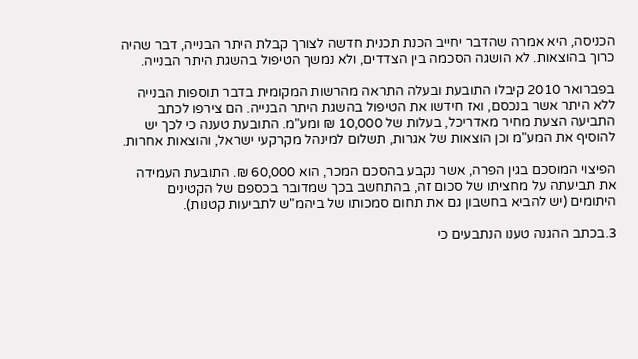הכניסה, היא אמרה שהדבר יחייב הכנת תכנית חדשה לצורך קבלת היתר הבנייה, דבר שהיה כרוך בהוצאות. לא הושגה הסכמה בין הצדדים, ולא נמשך הטיפול בהשגת היתר הבנייה.

בפברואר 2010 קיבלו התובעת ובעלה התראה מהרשות המקומית בדבר תוספות הבנייה ללא היתר אשר בנכסם, ואז חידשו את הטיפול בהשגת היתר הבנייה. הם צירפו לכתב התביעה הצעת מחיר מאדריכל, בעלות של 10,000 ₪ ומע"מ. התובעת טענה כי לכך יש להוסיף את המע"מ וכן הוצאות של אגרות, תשלום למינהל מקרקעי ישראל, והוצאות אחרות.

הפיצוי המוסכם בגין הפרה, אשר נקבע בהסכם המכר, הוא 60,000 ₪. התובעת העמידה את תביעתה על מחציתו של סכום זה, בהתחשב בכך שמדובר בכספם של הקטינים היתומים (יש להביא בחשבון גם את תחום סמכותו של ביהמ"ש לתביעות קטנות).

3.בכתב ההגנה טענו הנתבעים כי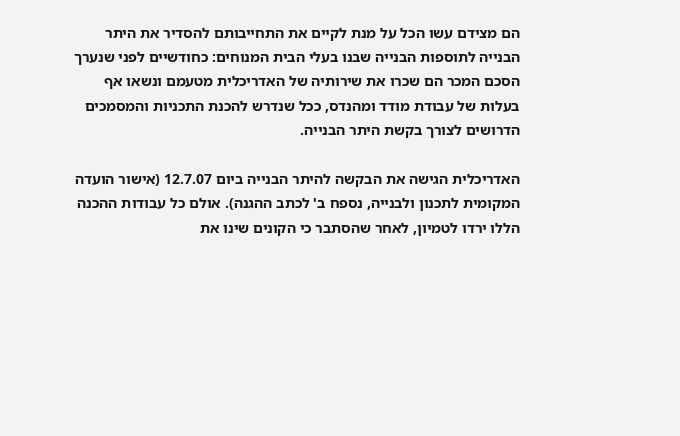הם מצידם עשו הכל על מנת לקיים את התחייבותם להסדיר את היתר הבנייה לתוספות הבנייה שבנו בעלי הבית המנוחים: כחודשיים לפני שנערך הסכם המכר הם שכרו את שירותיה של האדריכלית מטעמם ונשאו אף בעלות של עבודת מודד ומהנדס, ככל שנדרש להכנת התכניות והמסמכים הדרושים לצורך בקשת היתר הבנייה.

האדריכלית הגישה את הבקשה להיתר הבנייה ביום 12.7.07 (אישור הועדה המקומית לתכנון ולבנייה, נספח ב' לכתב ההגנה). אולם כל עבודות ההכנה הללו ירדו לטמיון, לאחר שהסתבר כי הקונים שינו את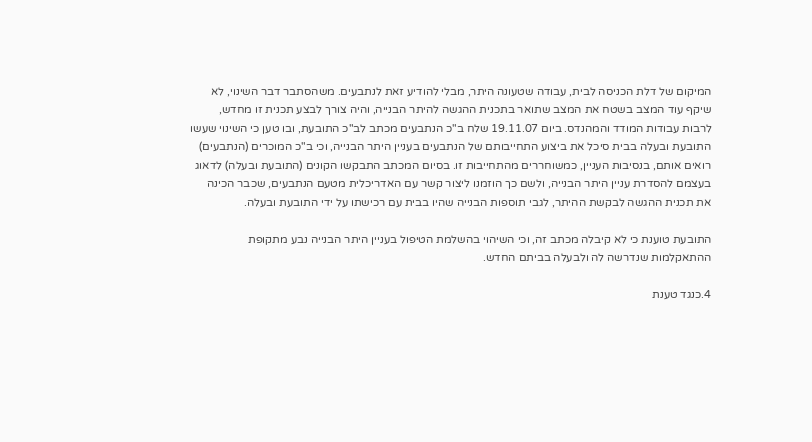המיקום של דלת הכניסה לבית, עבודה שטעונה היתר, מבלי להודיע זאת לנתבעים. משהסתבר דבר השינוי, לא שיקף עוד המצב בשטח את המצב שתואר בתכנית ההגשה להיתר הבנייה, והיה צורך לבצע תכנית זו מחדש, לרבות עבודות המודד והמהנדס. ביום 19.11.07 שלח ב"כ הנתבעים מכתב לב"כ התובעת, ובו טען כי השינוי שעשו התובעת ובעלה בבית סיכל את ביצוע התחייבותם של הנתבעים בעניין היתר הבנייה, וכי ב"כ המוכרים (הנתבעים) רואים אותם, בנסיבות העניין, כמשוחררים מהתחייבות זו. בסיום המכתב התבקשו הקונים (התובעת ובעלה) לדאוג בעצמם להסדרת עניין היתר הבנייה, ולשם כך הוזמנו ליצור קשר עם האדריכלית מטעם הנתבעים, שכבר הכינה את תכנית ההגשה לבקשת ההיתר, לגבי תוספות הבנייה שהיו בבית עם רכישתו על ידי התובעת ובעלה.

התובעת טוענת כי לא קיבלה מכתב זה, וכי השיהוי בהשלמת הטיפול בעניין היתר הבנייה נבע מתקופת ההתאקלמות שנדרשה לה ולבעלה בביתם החדש.

4.כנגד טענת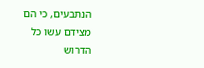הנתבעים, כי הם מצידם עשו כל הדרוש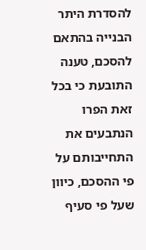להסדרת היתר הבנייה בהתאם להסכם, טענה התובעת כי בכל זאת הפרו הנתבעים את התחייבותם על פי ההסכם, כיוון שעל פי סעיף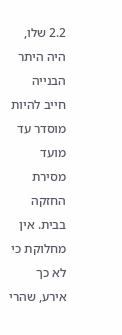2.2 שלו, היה היתר הבנייה חייב להיות מוסדר עד מועד מסירת החזקה בבית. אין מחלוקת כי לא כך אירע, שהרי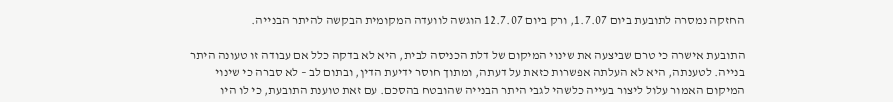החזקה נמסרה לתובעת ביום 1.7.07, ורק ביום 12.7.07 הוגשה לוועדה המקומית הבקשה להיתר הבנייה.

התובעת אישרה כי טרם שביצעה את שינוי המיקום של דלת הכניסה לבית, היא לא בדקה כלל אם עבודה זו טעונה היתר בנייה. לטענתה, היא לא העלתה אפשרות כזאת על דעתה, ומתוך חוסר ידיעת הדין, ובתום לב – לא סברה כי שינוי המיקום האמור עלול ליצור בעייה כלשהי לגבי היתר הבנייה שהובטח בהסכם. עם זאת טוענת התובעת, כי לו היו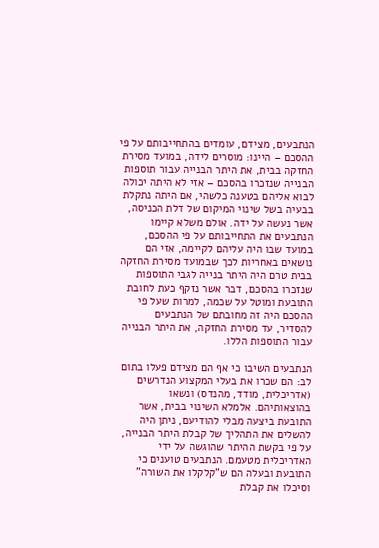הנתבעים, מצידם, עומדים בהתחייבותם על פי ההסכם – היינו: מוסרים לידה, במועד מסירת החזקה בבית, את היתר הבנייה עבור תוספות הבנייה שנזכרו בהסכם – אזי לא היתה יכולה לבוא אליהם בטענה כלשהי, אם היתה נתקלת בבעיה בשל שינוי המיקום של דלת הכניסה, אשר נעשה על ידה. אולם משלא קיימו הנתבעים את התחייבותם על פי ההסכם, במועד שבו היה עליהם לקיימה, אזי הם נושאים באחריות לכך שבמועד מסירת החזקה בבית טרם היה היתר בנייה לגבי התוספות שנזכרו בהסכם, דבר אשר נזקף כעת לחובת התובעת ומוטל על שכמה, למרות שעל פי ההסכם היה זה מחובתם של הנתבעים להסדיר, עד מסירת החזקה, את היתר הבנייה עבור התוספות הללו.

הנתבעים השיבו כי אף הם מצידם פעלו בתום לב: הם שכרו את בעלי המקצוע הנדרשים (אדריכלית, מודד, מהנדס) ונשאו בהוצאותיהם. אלמלא השינוי בבית, אשר התובעת ביצעה מבלי להודיעם, ניתן היה להשלים את התהליך של קבלת היתר הבנייה, על פי בקשת ההיתר שהוגשה על ידי האדריכלית מטעמם. הנתבעים טוענים כי התובעת ובעלה הם ש"קלקלו את השורה" וסיכלו את קבלת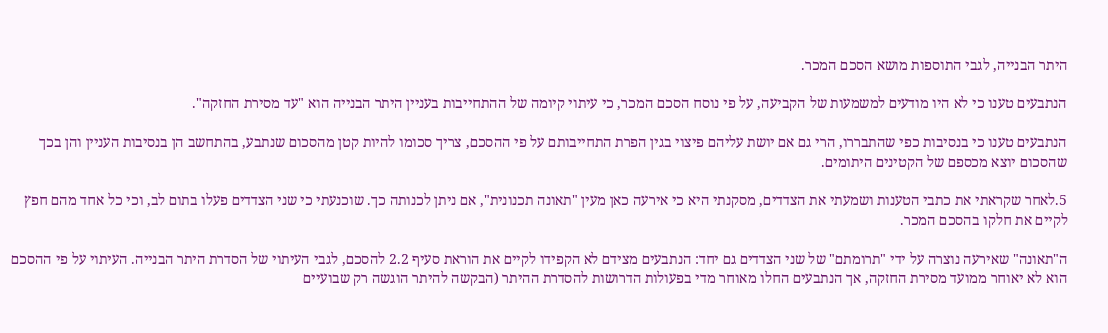היתר הבנייה, לגבי התוספות מושא הסכם המכר.

הנתבעים טענו כי לא היו מודעים למשמעות של הקביעה, על פי נוסח הסכם המכר, כי עיתוי קיומה של ההתחייבות בעניין היתר הבנייה הוא "עד מסירת החזקה".

הנתבעים טענו כי בנסיבות כפי שהתבררו, הרי גם אם יושת עליהם פיצוי בגין הפרת התחייבותם על פי ההסכם, צריך סכומו להיות קטן מהסכום שנתבע, בהתחשב הן בנסיבות העניין והן בכך שהסכום יוצא מכספם של הקטינים היתומים.

5.לאחר שקראתי את כתבי הטענות ושמעתי את הצדדים, מסקנתי היא כי אירעה כאן מעין "תאונה תכנונית", אם ניתן לכנותה כך. שוכנעתי כי שני הצדדים פעלו בתום לב, וכי כל אחד מהם חפץ לקיים את חלקו בהסכם המכר.

ה"תאונה" שאירעה נוצרה על ידי "תרומתם" של שני הצדדים גם יחד: הנתבעים מצידם לא הקפידו לקיים את הוראת סעיף 2.2 להסכם, לגבי העיתוי של הסדרת היתר הבנייה. העיתוי על פי ההסכם הוא לא יאוחר ממועד מסירת החזקה, אך הנתבעים החלו מאוחר מדי בפעולות הדרושות להסדרת ההיתר (הבקשה להיתר הוגשה רק שבועיים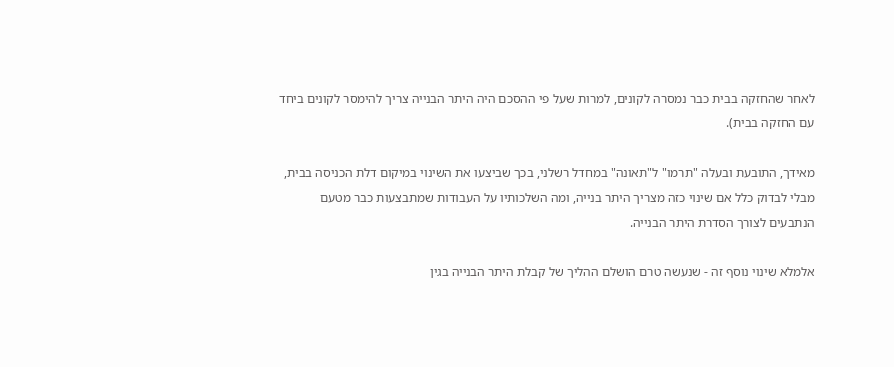לאחר שהחזקה בבית כבר נמסרה לקונים, למרות שעל פי ההסכם היה היתר הבנייה צריך להימסר לקונים ביחד עם החזקה בבית).

מאידך, התובעת ובעלה "תרמו" ל"תאונה" במחדל רשלני, בכך שביצעו את השינוי במיקום דלת הכניסה בבית, מבלי לבדוק כלל אם שינוי כזה מצריך היתר בנייה, ומה השלכותיו על העבודות שמתבצעות כבר מטעם הנתבעים לצורך הסדרת היתר הבנייה.

אלמלא שינוי נוסף זה - שנעשה טרם הושלם ההליך של קבלת היתר הבנייה בגין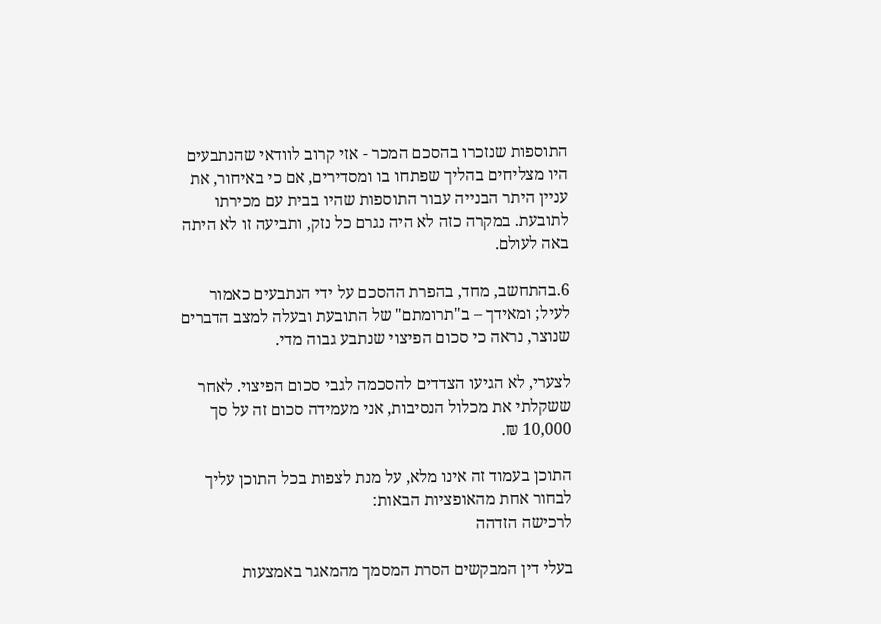התוספות שנזכרו בהסכם המכר - אזי קרוב לוודאי שהנתבעים היו מצליחים בהליך שפתחו בו ומסדירים, אם כי באיחור, את עניין היתר הבנייה עבור התוספות שהיו בבית עם מכירתו לתובעת. במקרה כזה לא היה נגרם כל נזק, ותביעה זו לא היתה באה לעולם.

6.בהתחשב, מחד, בהפרת ההסכם על ידי הנתבעים כאמור לעיל; ומאידך – ב"תרומתם" של התובעת ובעלה למצב הדברים שנוצר, נראה כי סכום הפיצוי שנתבע גבוה מדי.

לצערי, לא הגיעו הצדדים להסכמה לגבי סכום הפיצוי. לאחר ששקלתי את מכלול הנסיבות, אני מעמידה סכום זה על סך 10,000 ₪.

התוכן בעמוד זה אינו מלא, על מנת לצפות בכל התוכן עליך לבחור אחת מהאופציות הבאות:
לרכישה הזדהה

בעלי דין המבקשים הסרת המסמך מהמאגר באמצעות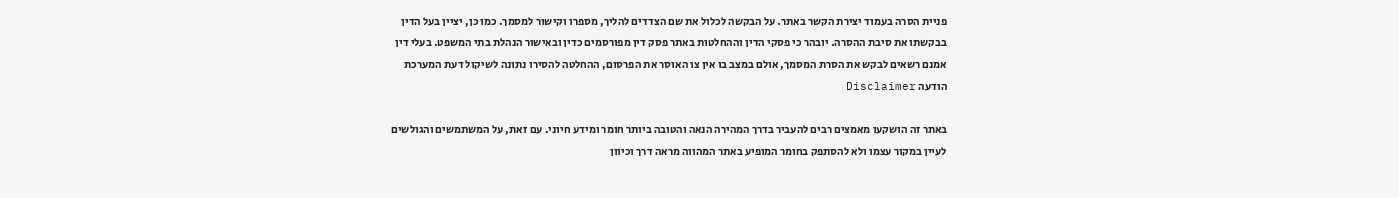פניית הסרה בעמוד יצירת הקשר באתר. על הבקשה לכלול את שם הצדדים להליך, מספרו וקישור למסמך. כמו כן, יציין בעל הדין בבקשתו את סיבת ההסרה. יובהר כי פסקי הדין וההחלטות באתר פסק דין מפורסמים כדין ובאישור הנהלת בתי המשפט. בעלי דין אמנם רשאים לבקש את הסרת המסמך, אולם במצב בו אין צו האוסר את הפרסום, ההחלטה להסירו נתונה לשיקול דעת המערכת
הודעה Disclaimer

באתר זה הושקעו מאמצים רבים להעביר בדרך המהירה הנאה והטובה ביותר חומר ומידע חיוני. עם זאת, על המשתמשים והגולשים לעיין במקור עצמו ולא להסתפק בחומר המופיע באתר המהווה מראה דרך וכיוון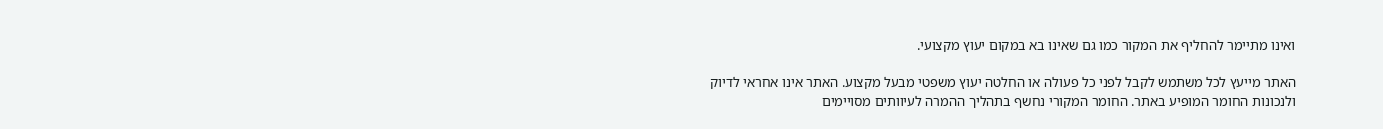ואינו מתיימר להחליף את המקור כמו גם שאינו בא במקום יעוץ מקצועי.

האתר מייעץ לכל משתמש לקבל לפני כל פעולה או החלטה יעוץ משפטי מבעל מקצוע. האתר אינו אחראי לדיוק ולנכונות החומר המופיע באתר. החומר המקורי נחשף בתהליך ההמרה לעיוותים מסויימים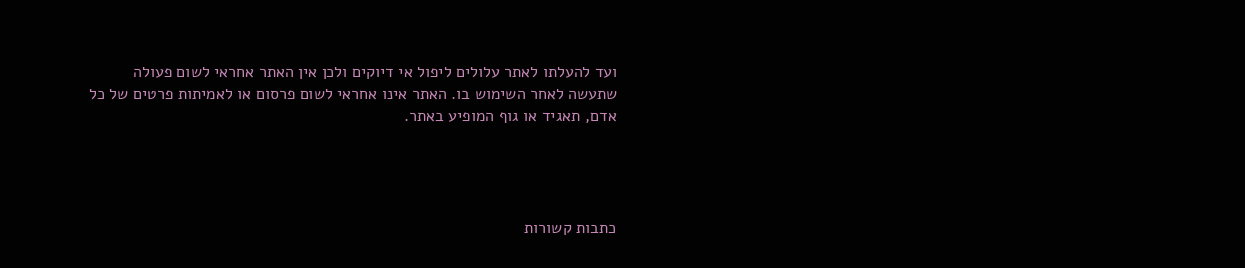ועד להעלתו לאתר עלולים ליפול אי דיוקים ולכן אין האתר אחראי לשום פעולה שתעשה לאחר השימוש בו. האתר אינו אחראי לשום פרסום או לאמיתות פרטים של כל אדם, תאגיד או גוף המופיע באתר.




כתבות קשורות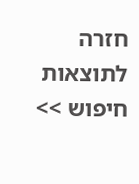חזרה לתוצאות חיפוש >>